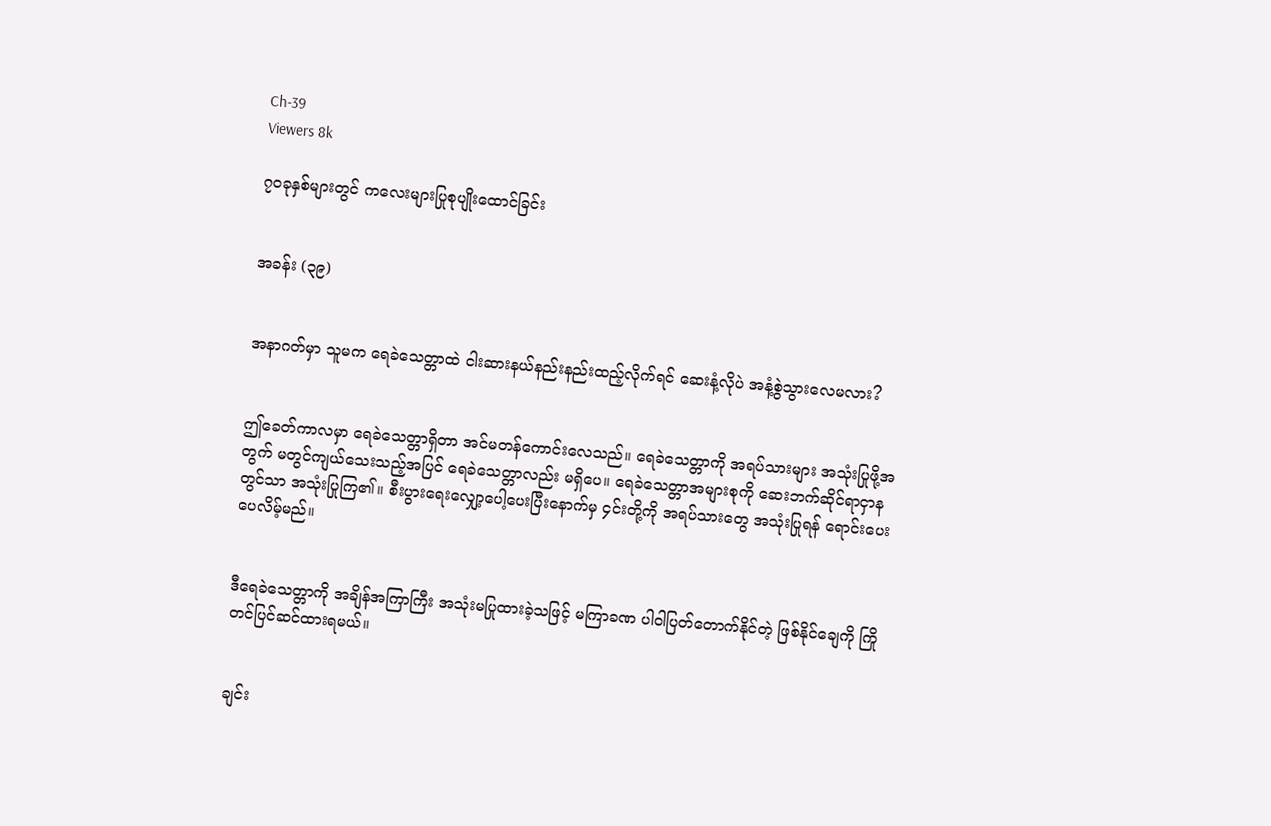Ch-39
Viewers 8k

၇၀ခုနှစ်များတွင် ကလေးများပြုစုပျိုးထောင်ခြင်း


အခန်း (၃၉)


အနာဂတ်မှာ သူမက ရေခဲသေတ္တာထဲ ငါးဆားနယ်နည်းနည်းထည့်လိုက်ရင် ဆေးနံ့လိုပဲ အနံ့စွဲသွားလေမလား?


ဤခေတ်ကာလမှာ ရေခဲသေတ္တာရှိတာ အင်မတန်ကောင်းလေသည်။ ရေခဲသေတ္တာကို အရပ်သားများ အသုံးပြုဖို့အတွက် မတွင်ကျယ်သေးသည့်အပြင် ရေခဲသေတ္တာလည်း မရှိပေ။ ရေခဲသေတ္တာအများစုကို ဆေးဘက်ဆိုင်ရာငှာနတွင်သာ အသုံးပြုကြ၏။ စီးပွားရေးလျှော့ပေါ့ပေးပြီးနောက်မှ ၄င်းတို့ကို အရပ်သားတွေ အသုံးပြုရန် ရောင်းပေးပေလိမ့်မည်။


ဒီရေခဲသေတ္တာကို အချိန်အကြာကြီး အသုံးမပြုထားခဲ့သဖြင့် မကြာခဏ ပါဝါပြတ်တောက်နိုင်တဲ့ ဖြစ်နိုင်ချေကို ကြိုတင်ပြင်ဆင်ထားရမယ်။


ချင်း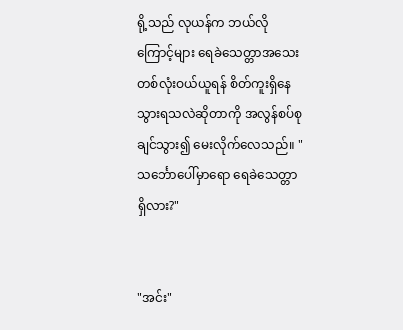ရို့သည် လုယန်က ဘယ်လိုကြောင့်များ ရေခဲသေတ္တာအသေးတစ်လုံးဝယ်ယူရန် စိတ်ကူးရှိနေသွားရသလဲဆိုတာကို အလွန်စပ်စုချင်သွား၍ မေးလိုက်လေသည်။ "သင်္ဘောပေါ်မှာရော ရေခဲသေတ္တာရှိလား?"


"အင်း"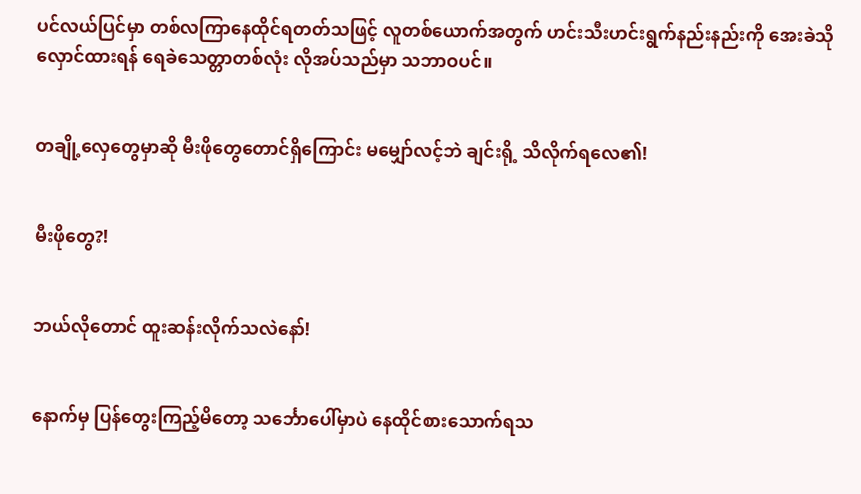ပင်လယ်ပြင်မှာ တစ်လကြာနေထိုင်ရတတ်သဖြင့် လူတစ်ယောက်အတွက် ဟင်းသီးဟင်းရွက်နည်းနည်းကို အေးခဲသိုလှောင်ထားရန် ရေခဲသေတ္တာတစ်လုံး လိုအပ်သည်မှာ သဘာဝပင်။


တချို့လှေတွေမှာဆို မီးဖိုတွေတောင်ရှိကြောင်း မမျှော်လင့်ဘဲ ချင်းရို့ သိလိုက်ရလေ၏!


မီးဖိုတွေ?!


ဘယ်လိုတောင် ထူးဆန်းလိုက်သလဲနော်!


နောက်မှ ပြန်တွေးကြည့်မိတော့ သင်္ဘောပေါ်မှာပဲ နေထိုင်စားသောက်ရသ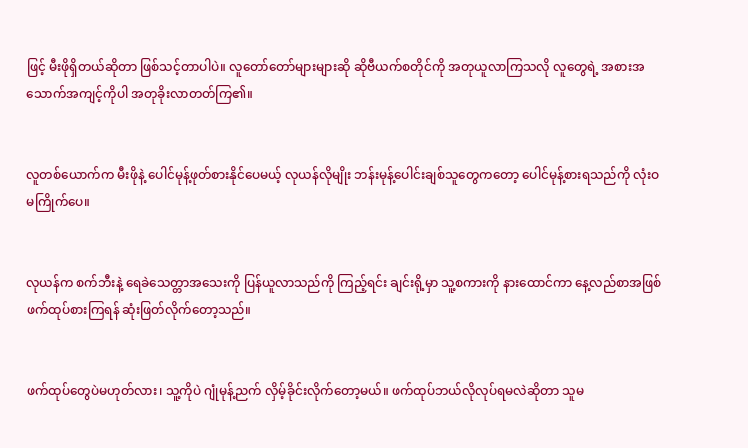ဖြင့် မီးဖိုရှိတယ်ဆိုတာ ဖြစ်သင့်တာပါပဲ။ လူတော်တော်များများဆို ဆိုဗီယက်စတိုင်ကို အတုယူလာကြသလို လူတွေရဲ့ အစားအသောက်အကျင့်ကိုပါ အတုခိုးလာတတ်ကြ၏။


လူတစ်ယောက်က မီးဖိုနဲ့ ပေါင်မုန့်ဖုတ်စားနိုင်ပေမယ့် လုယန်လိုမျိုး ဘန်းမုန့်ပေါင်းချစ်သူတွေကတော့ ပေါင်မုန့်စားရသည်ကို လုံးဝမကြိုက်ပေ။


လုယန်က စက်ဘီးနဲ့ ရေခဲသေတ္တာအသေးကို ပြန်ယူလာသည်ကို ကြည့်ရင်း ချင်းရို့မှာ သူ့စကားကို နားထောင်ကာ နေ့လည်စာအဖြစ် ဖက်ထုပ်စားကြရန် ဆုံးဖြတ်လိုက်တော့သည်။


ဖက်ထုပ်တွေပဲမဟုတ်လား၊ သူ့ကိုပဲ ဂျုံမုန့်ညက် လှိမ့်ခိုင်းလိုက်တော့မယ်။ ဖက်ထုပ်ဘယ်လိုလုပ်ရမလဲဆိုတာ သူမ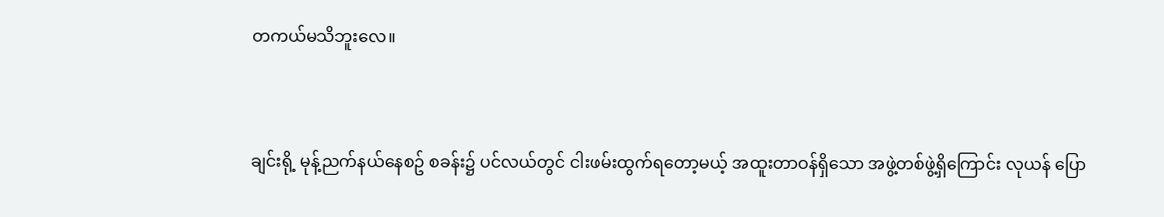တကယ်မသိဘူးလေ။


ချင်းရို့ မုန့်ညက်နယ်နေစဥ် စခန်း၌ ပင်လယ်တွင် ငါးဖမ်းထွက်ရတော့မယ့် အထူးတာဝန်ရှိသော အဖွဲ့တစ်ဖွဲ့ရှိကြောင်း လုယန် ပြော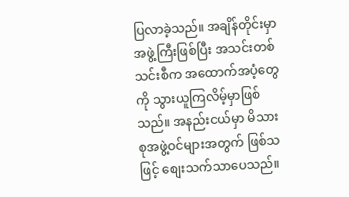ပြလာခဲ့သည်။ အချိန်တိုင်းမှာ အဖွဲ့ကြီးဖြစ်ပြီး အသင်းတစ်သင်းစီက အထောက်အပံ့တွေကို သွားယူကြလိမ့်မှာဖြစ်သည်။ အနည်းငယ်မှာ မိသားစုအဖွဲ့ဝင်များအတွက် ဖြစ်သဖြင့် စျေးသက်သာပေသည်။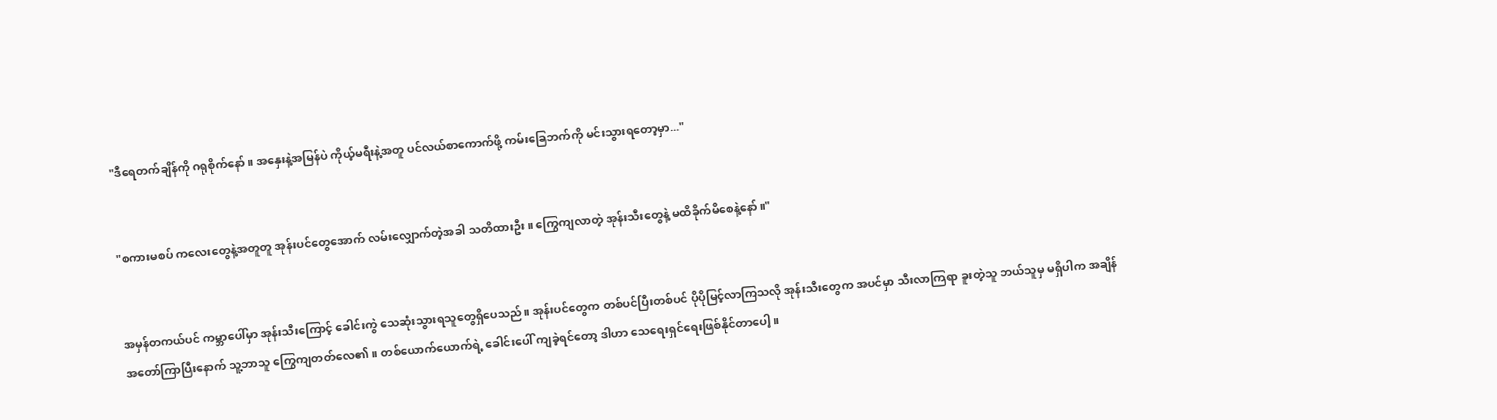"ဒီရေတက်ချိန်ကို ဂရုစိုက်နော်။ အနှေးနဲ့အမြန်ပဲ ကိုယ့်မရီးနဲ့အတူ ပင်လယ်စာကောက်ဖို့ ကမ်းခြေဘက်ကို မင်းသွားရတော့မှာ..."


"စကားမစပ် ကလေးတွေနဲ့အတူတူ အုန်းပင်တွေအောက် လမ်းလျှောက်တဲ့အခါ သတိထားဦး။ ကြွေကျလာတဲ့ အုန်းသီးတွေနဲ့ မထိခိုက်မိစေနဲ့နော်။"


အမှန်တကယ်ပင် ကမ္ဘာပေါ်မှာ အုန်းသီးကြောင့် ခေါင်းကွဲ သေဆုံးသွားရသူတွေရှိပေသည်။ အုန်းပင်တွေက တစ်ပင်ပြီးတစ်ပင် ပိုပိုမြင့်လာကြသလို အုန်းသီးတွေက အပင်မှာ သီးလာကြရာ ခူးတဲ့သူ ဘယ်သူမှ မရှိပါက အချိန်အတော်ကြာပြီးနောက် သူ့ဘာသူ ကြွေကျတတ်လေ၏။ တစ်ယောက်ယောက်ရဲ့ ခေါင်းပေါ် ကျခဲ့ရင်တော့ ဒါဟာ သေရေးရှင်ရေးဖြစ်နိုင်တာပေါ့။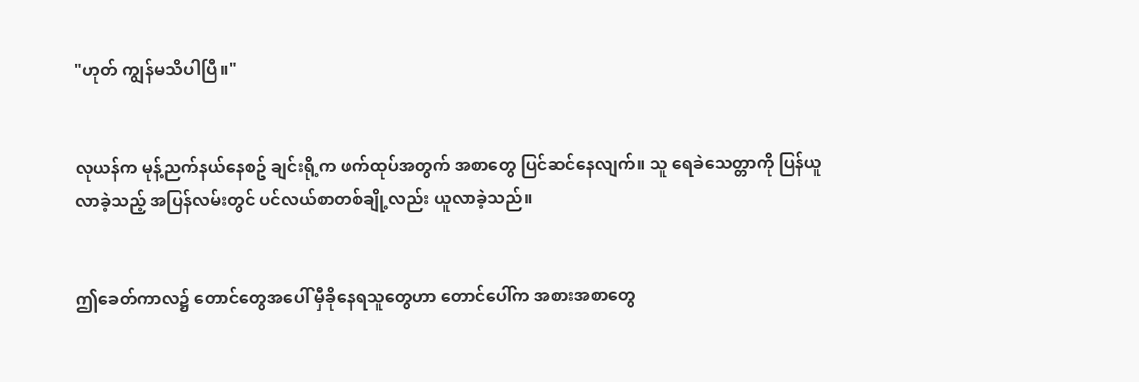"ဟုတ် ကျွန်မသိပါပြီ။"


လုယန်က မုန့်ညက်နယ်နေစဥ် ချင်းရို့က ဖက်ထုပ်အတွက် အစာတွေ ပြင်ဆင်နေလျက်။ သူ ရေခဲသေတ္တာကို ပြန်ယူလာခဲ့သည့် အပြန်လမ်းတွင် ပင်လယ်စာတစ်ချို့လည်း ယူလာခဲ့သည်။


ဤခေတ်ကာလ၌ တောင်တွေအပေါ် မှီခိုနေရသူတွေဟာ တောင်ပေါ်က အစားအစာတွေ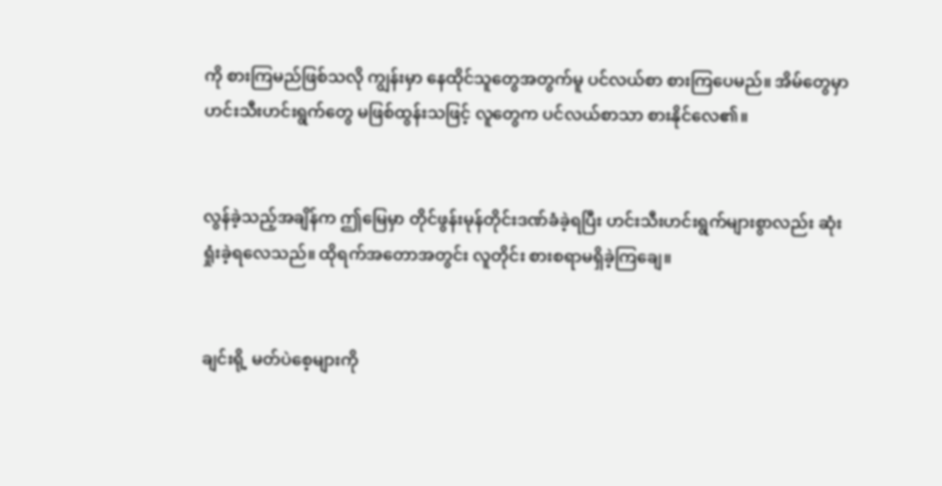ကို စားကြမည်ဖြစ်သလို ကျွန်းမှာ နေထိုင်သူတွေအတွက်မူ ပင်လယ်စာ စားကြပေမည်။ အိမ်တွေမှာ ဟင်းသီးဟင်းရွက်တွေ မဖြစ်ထွန်းသဖြင့် လူတွေက ပင်လယ်စာသာ စားနိုင်လေ၏။


လွန်ခဲ့သည့်အချိန်က ဤမြေမှာ တိုင်ဖွန်းမုန်တိုင်းဒဏ်ခံခဲ့ရပြီး ဟင်းသီးဟင်းရွက်များစွာလည်း ဆုံးရှုံးခဲ့ရလေသည်။ ထိုရက်အတောအတွင်း လူတိုင်း စားစရာမရှိခဲ့ကြချေ။


ချင်းရို့ မတ်ပဲစေ့များကို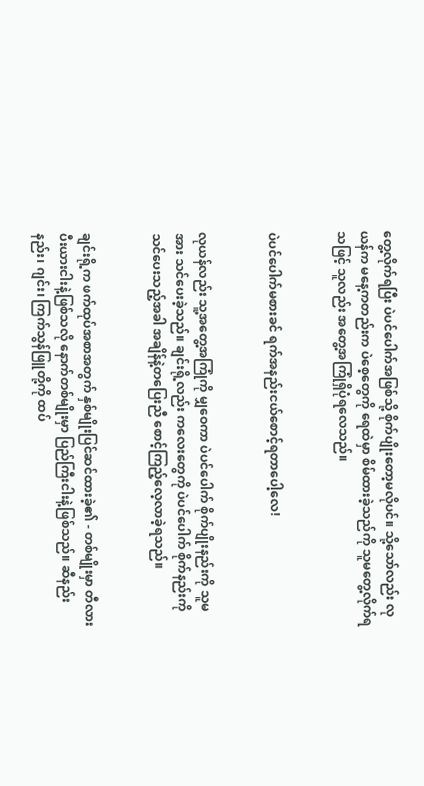တွေ့လိုက်ရပြီး ပဲပင်ပေါက်အဖြစ်သို့ စိုက်ပျိုးတော့မလိုပင်။ သို့သော်လည်း လုယန်က မနေ့ကတည်းက ပဲစေ့တွေကို ရေထဲမှာ စိမ်ထားခဲ့သည်ကို သူမတွေ့လိုက်ရသဖြင့် သူလည်း အတွေ့အကြုံရှိပုံရလေသည်။


ပဲပင်ပေါက်မစားခင် ရက်အနည်းငယ်စောင့်ရတာပေါ့လေ!


လုယန်လည်း သူ့အတွေ့အကြုံကို မျှဝေကာ ပဲပင်ပေါက် စိုက်ပျိုးနည်းကို သူမအား သင်ပေးခဲ့သည်။ ချင်းရို့လည်း ကလေးတွေကို ပဲပင်ပေါက် စိုက်နည်းကို သင်ပေးသည့်အခါ အချိန်နဲ့တပြေးညီ စောင့်ကြည့်လေ့လာခဲ့ရသည်။


ချင်းရို့က ဖက်ထုပ်အစာအတွက် နှစ်မျိုးပြင်ဆင်ထားခဲ့၏ - တစ်မျိုးမှာ တီလားပီးယားငါးနဲ့ဖြစ်သလို နောက်တစ်မျိုးမှာ ပြည်ကြီးငါးနဲ့ဖြစ်သည်။ ဆီနည်းနည်း၊ ဂျင်း၊ ကြက်သွန်ဖြူတို့ကို ထပ်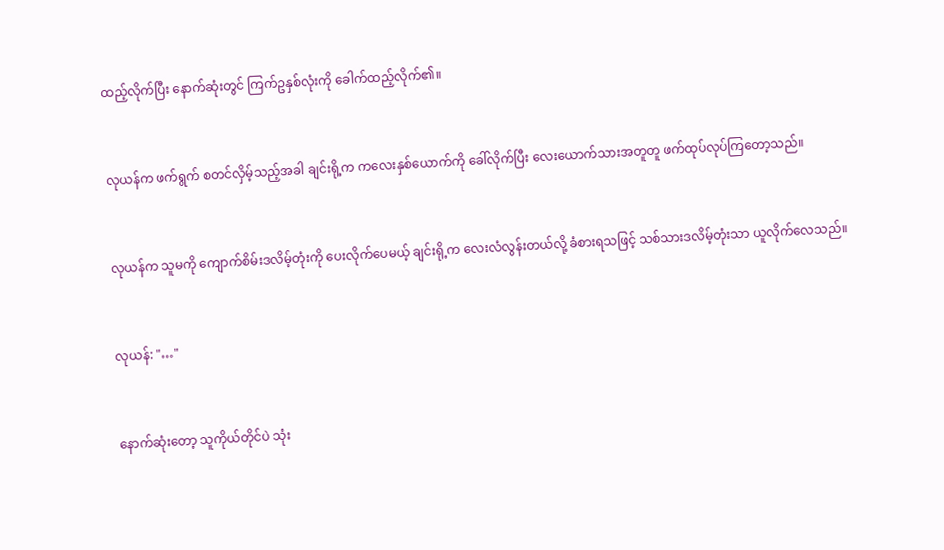ထည့်လိုက်ပြီး နောက်ဆုံးတွင် ကြက်ဥနှစ်လုံးကို ခေါက်ထည့်လိုက်၏။


လုယန်က ဖက်ရွက် စတင်လှိမ့်သည့်အခါ ချင်းရို့က ကလေးနှစ်ယောက်ကို ခေါ်လိုက်ပြီး လေးယောက်သားအတူတူ ဖက်ထုပ်လုပ်ကြတော့သည်။


လုယန်က သူမကို ကျောက်စိမ်းဒလိမ့်တုံးကို ပေးလိုက်ပေမယ့် ချင်းရို့က လေးလံလွန်းတယ်လို့ ခံစားရသဖြင့် သစ်သားဒလိမ့်တုံးသာ ယူလိုက်လေသည်။


လုယန်: "…"


နောက်ဆုံးတော့ သူကိုယ်တိုင်ပဲ သုံး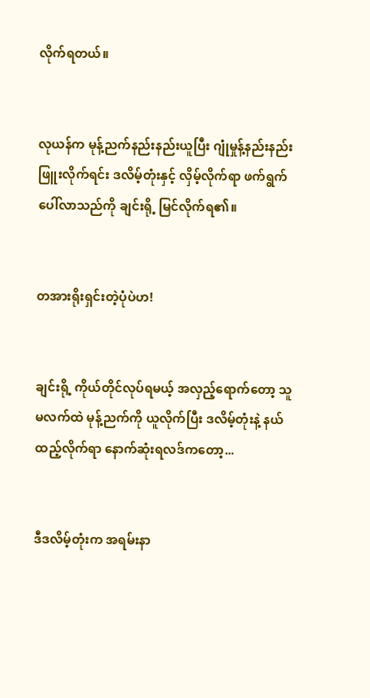လိုက်ရတယ်။


လုယန်က မုန့်ညက်နည်းနည်းယူပြီး ဂျုံမှုန့်နည်းနည်းဖြူးလိုက်ရင်း ဒလိမ့်တုံးနှင့် လှိမ့်လိုက်ရာ ဖက်ရွက်ပေါ်လာသည်ကို ချင်းရို့ မြင်လိုက်ရ၏။


တအားရိုးရှင်းတဲ့ပုံပဲဟ!


ချင်းရို့ ကိုယ်တိုင်လုပ်ရမယ့် အလှည့်ရောက်တော့ သူမလက်ထဲ မုန့်ညက်ကို ယူလိုက်ပြီး ဒလိမ့်တုံးနဲ့ နယ်ထည့်လိုက်ရာ နောက်ဆုံးရလဒ်ကတော့...


ဒီဒလိမ့်တုံးက အရမ်းနာ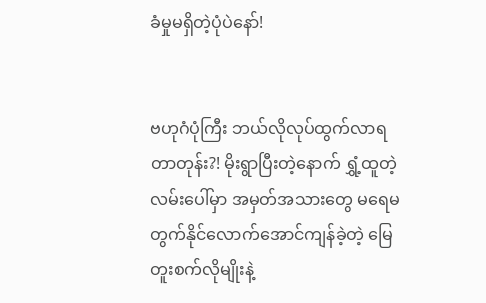ခံမှုမရှိတဲ့ပုံပဲနော်!


ဗဟုဂံပုံကြီး ဘယ်လိုလုပ်ထွက်လာရတာတုန်း?! မိုးရွာပြီးတဲ့နောက် ရွှံ့ထူတဲ့လမ်းပေါ်မှာ အမှတ်အသားတွေ မရေမတွက်နိုင်လောက်အောင်ကျန်ခဲ့တဲ့ မြေတူးစက်လိုမျိုးနဲ့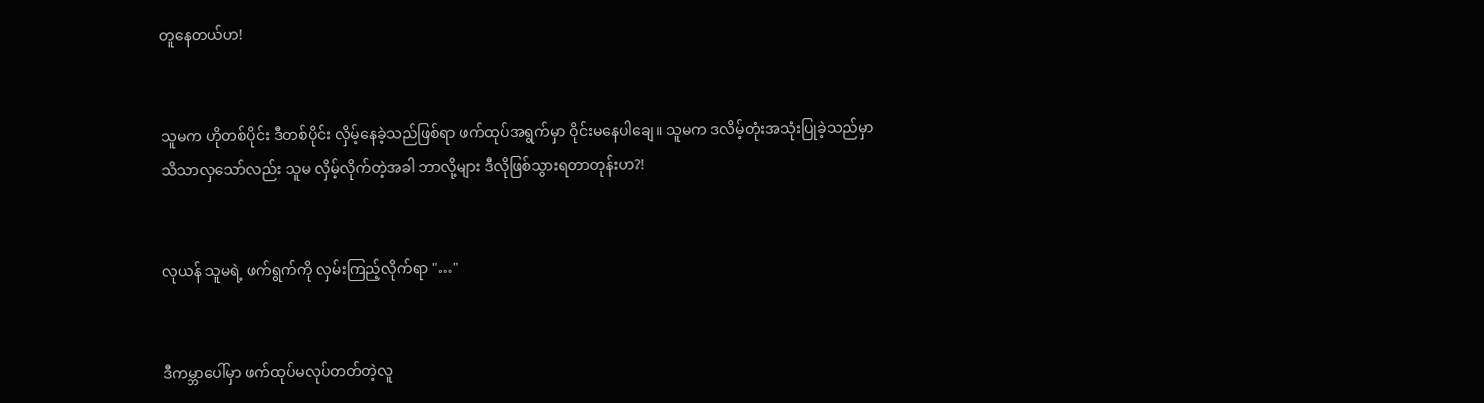တူနေတယ်ဟ!


သူမက ဟိုတစ်ပိုင်း ဒီတစ်ပိုင်း လှိမ့်နေခဲ့သည်ဖြစ်ရာ ဖက်ထုပ်အရွက်မှာ ဝိုင်းမနေပါချေ။ သူမက ဒလိမ့်တုံးအသုံးပြုခဲ့သည်မှာ သိသာလှသော်လည်း သူမ လှိမ့်လိုက်တဲ့အခါ ဘာလို့များ ဒီလိုဖြစ်သွားရတာတုန်းဟ?!


လုယန် သူမရဲ့ ဖက်ရွက်ကို လှမ်းကြည့်လိုက်ရာ "…"


ဒီကမ္ဘာပေါ်မှာ ဖက်ထုပ်မလုပ်တတ်တဲ့လူ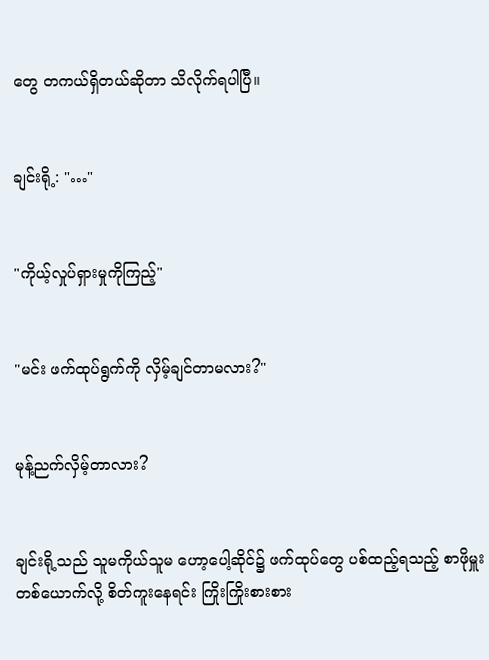တွေ တကယ်ရှိတယ်ဆိုတာ သိလိုက်ရပါပြီ။


ချင်းရို့: "…"


"ကိုယ့်လှုပ်ရှားမှုကိုကြည့်"


"မင်း ဖက်ထုပ်ရွက်ကို လှိမ့်ချင်တာမလား?"


မုန့်ညက်လှိမ့်တာလား?


ချင်းရို့သည် သူမကိုယ်သူမ ဟော့ပေါ့ဆိုင်၌ ဖက်ထုပ်တွေ ပစ်ထည့်ရသည့် စာဖိုမှူးတစ်ယောက်လို့ စိတ်ကူးနေရင်း ကြိုးကြိုးစားစား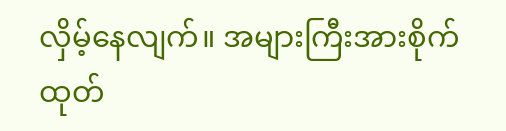လှိမ့်နေလျက်။ အများကြီးအားစိုက်ထုတ်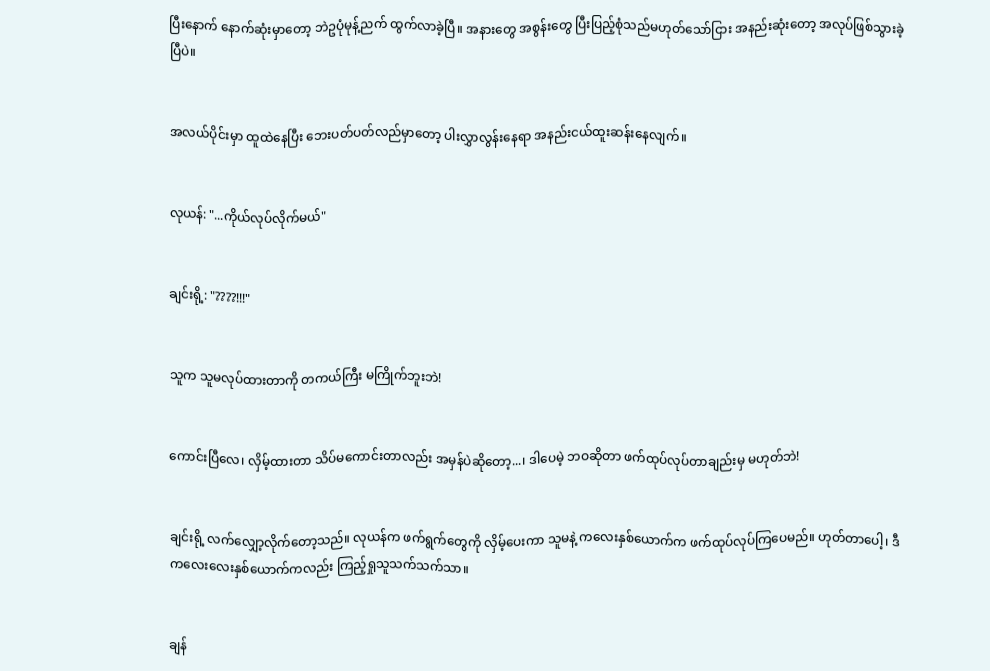ပြီးနောက် နောက်ဆုံးမှာတော့ ဘဲဥပုံမုန့်ညက် ထွက်လာခဲ့ပြီ။ အနားတွေ အစွန်းတွေ ပြီးပြည့်စုံသည်မဟုတ်သော်ငြား အနည်းဆုံးတော့ အလုပ်ဖြစ်သွားခဲ့ပြီပဲ။


အလယ်ပိုင်းမှာ ထူထဲနေပြီး ဘေးပတ်ပတ်လည်မှာတော့ ပါးလွှာလွန်းနေရာ အနည်းငယ်ထူးဆန်းနေလျက်။


လုယန်: "...ကိုယ်လုပ်လိုက်မယ်"


ချင်းရို့: "????!!!"


သူက သူမလုပ်ထားတာကို တကယ်ကြီး မကြိုက်ဘူးဘဲ!


ကောင်းပြီလေ၊ လှိမ့်ထားတာ သိပ်မကောင်းတာလည်း အမှန်ပဲဆိုတော့...၊ ဒါပေမဲ့ ဘဝဆိုတာ ဖက်ထုပ်လုပ်တာချည်းမှ မဟုတ်ဘဲ!


ချင်းရို့ လက်လျှော့လိုက်တော့သည်။ လုယန်က ဖက်ရွက်တွေကို လှိမ့်ပေးကာ သူမနဲ့ ကလေးနှစ်ယောက်က ဖက်ထုပ်လုပ်ကြပေမည်။ ဟုတ်တာပေါ့၊ ဒီကလေးလေးနှစ်ယောက်ကလည်း ကြည့်ရှုသူသက်သက်သာ။


ချန်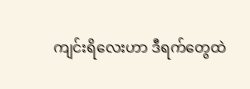ကျင်းရိလေးဟာ ဒီရက်တွေထဲ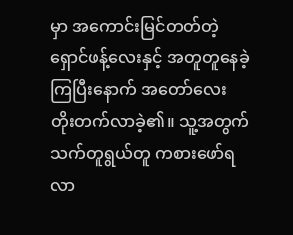မှာ အကောင်းမြင်တတ်တဲ့ ရှောင်ဖန့်လေးနှင့် အတူတူနေခဲ့ကြပြီးနောက် အတော်လေး တိုးတက်လာခဲ့၏။ သူ့အတွက် သက်တူရွယ်တူ ကစားဖော်ရလာ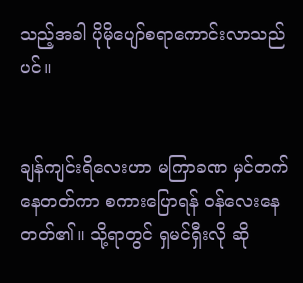သည့်အခါ ပိုမိုပျော်စရာကောင်းလာသည်ပင်။


ချန်ကျင်းရိလေးဟာ မကြာခဏ မှင်တက်နေတတ်ကာ စကားပြောရန် ဝန်လေးနေတတ်၏။ သို့ရာတွင် ရှမင်ရှီးလို ဆို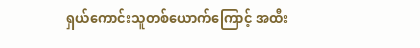ရှယ်ကောင်းသူတစ်ယောက်ကြောင့် အထီး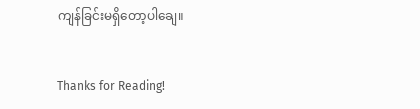ကျန်ခြင်းမရှိတော့ပါချေ။


Thanks for Reading!